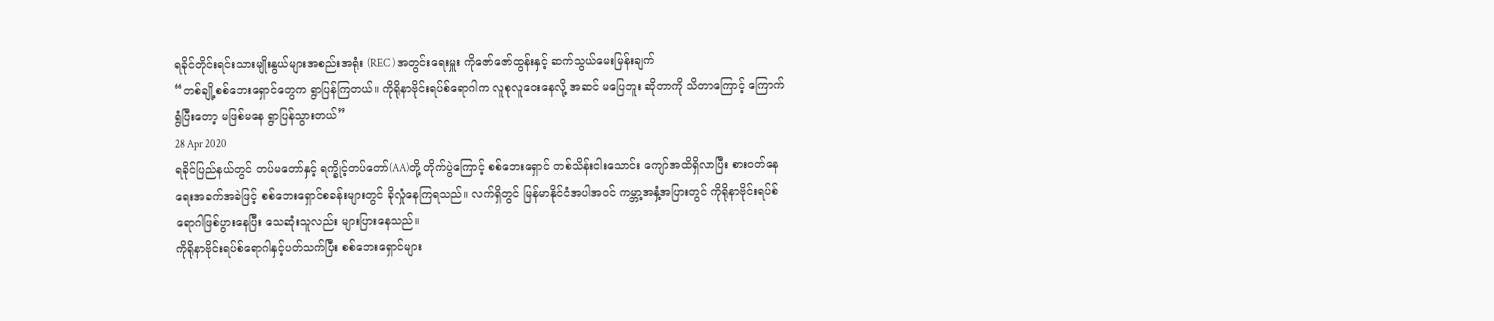ရခိုင်တိုင်းရင်းသားမျိုးနွယ်များအစည်းအရုံး (REC ) အတွင်းရေးမှူး ကိုဇော်ဇော်ထွန်းနှင့် ဆက်သွယ်မေးမြန်းချက်
“တစ်ချို့စစ်ဘေးရှောင်တွေက ရွာပြန်ကြတယ်။ ကိုရိုနာဗိုင်းရပ်စ်ရောဂါက လူစုလူဝေးနေလို့ အဆင် မပြေဘူး ဆိုတာကို သိတာကြောင့် ကြောက်ရွံပြီးတော့ မဖြစ်မနေ ရွာပြန်သွားတယ်”
28 Apr 2020
ရခိုင်ပြည်နယ်တွင် တပ်မတော်နှင့် ရက္ခိုင့်တပ်တော်(AA)တို့ တိုက်ပွဲကြောင့် စစ်ဘေးရှောင် တစ်သိန်းငါးသောင်း ကျော်အထိရှိလာပြီး စားဝတ်နေရေးအခက်အခဲဖြင့် စစ်ဘေးရှောင်စခန်းများတွင် ခိုလှုံနေကြရသည်။ လက်ရှိတွင် မြန်မာနိုင်ငံအပါအဝင် ကမ္ဘာ့အနှံ့အပြားတွင် ကိုရိုနာဗိုင်းရပ်စ်ရောဂါဖြစ်ပွားနေပြီး သေဆုံးသူလည်း များပြားနေသည်။
ကိုရိုနာဗိုင်းရပ်စ်ရောဂါနှင့်ပတ်သက်ပြီး စစ်ဘေးရှောင်များ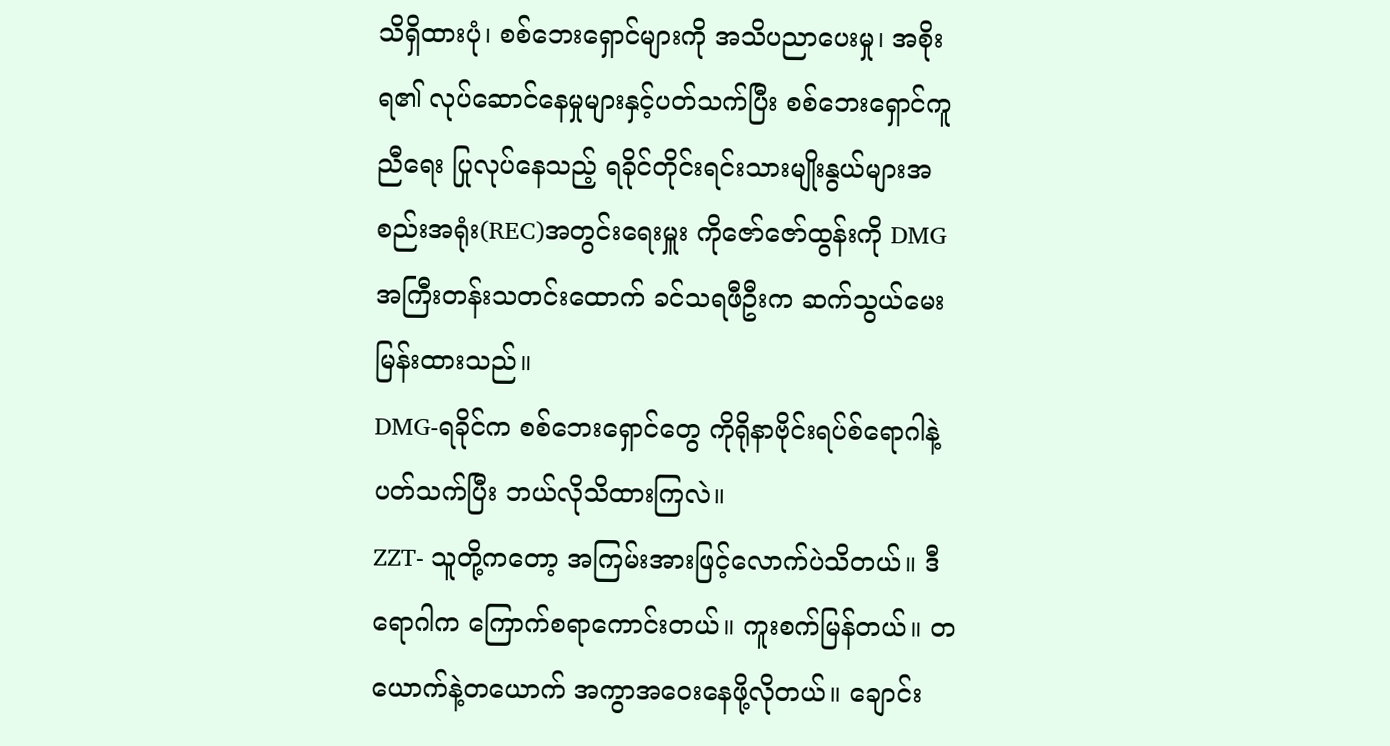သိရှိထားပုံ၊ စစ်ဘေးရှောင်များကို အသိပညာပေးမှု၊ အစိုးရ၏ လုပ်ဆောင်နေမှုများနှင့်ပတ်သက်ပြီး စစ်ဘေးရှောင်ကူညီရေး ပြုလုပ်နေသည့် ရခိုင်တိုင်းရင်းသားမျိုးနွယ်များအစည်းအရုံး(REC)အတွင်းရေးမှူး ကိုဇော်ဇော်ထွန်းကို DMG အကြီးတန်းသတင်းထောက် ခင်သရဖီဦးက ဆက်သွယ်မေးမြန်းထားသည်။
DMG-ရခိုင်က စစ်ဘေးရှောင်တွေ ကိုရိုနာဗိုင်းရပ်စ်ရောဂါနဲ့ပတ်သက်ပြီး ဘယ်လိုသိထားကြလဲ။
ZZT- သူတို့ကတော့ အကြမ်းအားဖြင့်လောက်ပဲသိတယ်။ ဒီရောဂါက ကြောက်စရာကောင်းတယ်။ ကူးစက်မြန်တယ်။ တယောက်နဲ့တယောက် အကွာအဝေးနေဖို့လိုတယ်။ ချောင်း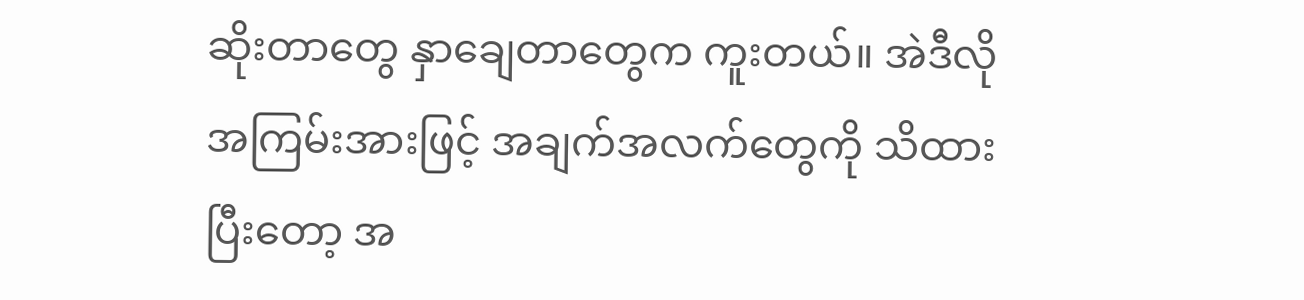ဆိုးတာတွေ နှာချေတာတွေက ကူးတယ်။ အဲဒီလို အကြမ်းအားဖြင့် အချက်အလက်တွေကို သိထားပြီးတော့ အ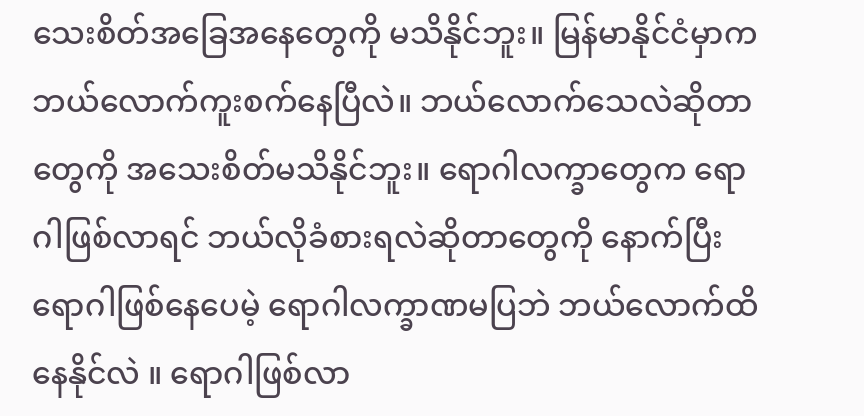သေးစိတ်အခြေအနေတွေကို မသိနိုင်ဘူး။ မြန်မာနိုင်ငံမှာက ဘယ်လောက်ကူးစက်နေပြီလဲ။ ဘယ်လောက်သေလဲဆိုတာတွေကို အသေးစိတ်မသိနိုင်ဘူး။ ရောဂါလက္ခာတွေက ရောဂါဖြစ်လာရင် ဘယ်လိုခံစားရလဲဆိုတာတွေကို နောက်ပြီး ရောဂါဖြစ်နေပေမဲ့ ရောဂါလက္ခာဏမပြဘဲ ဘယ်လောက်ထိ နေနိုင်လဲ ။ ရောဂါဖြစ်လာ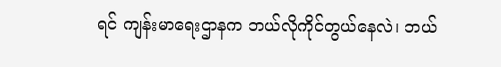ရင် ကျန်းမာရေးဌာနက ဘယ်လိုကိုင်တွယ်နေလဲ၊ ဘယ်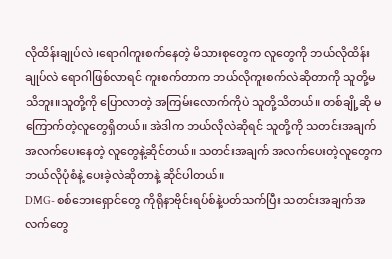လိုထိန်းချုပ်လဲ ၊ရောဂါကူးစက်နေတဲ့ မိသားစုတွေက လူတွေကို ဘယ်လိုထိန်းချုပ်လဲ ရောဂါဖြစ်လာရင် ကူးစက်တာက ဘယ်လိုကူးစက်လဲဆိုတာကို သူတို့မသိဘူး။သူတို့ကို ပြောလာတဲ့ အကြမ်းလောက်ကိုပဲ သူတို့သိတယ်။ တစ်ချို့ဆို မကြောက်တဲ့လူတွေရှိတယ်။ အဲဒါက ဘယ်လိုလဲဆိုရင် သူတို့ကို သတင်းအချက်အလက်ပေးနေတဲ့ လူတွေနဲ့ဆိုင်တယ်။ သတင်းအချက် အလက်ပေးတဲ့လူတွေက ဘယ်လိုပုံစံနဲ့ ပေးခဲ့လဲဆိုတာနဲ့ ဆိုင်ပါတယ်။
DMG- စစ်ဘေးရှောင်တွေ ကိုရိုနာဗိုင်းရပ်စ်နဲ့ပတ်သက်ပြီး သတင်းအချက်အလက်တွေ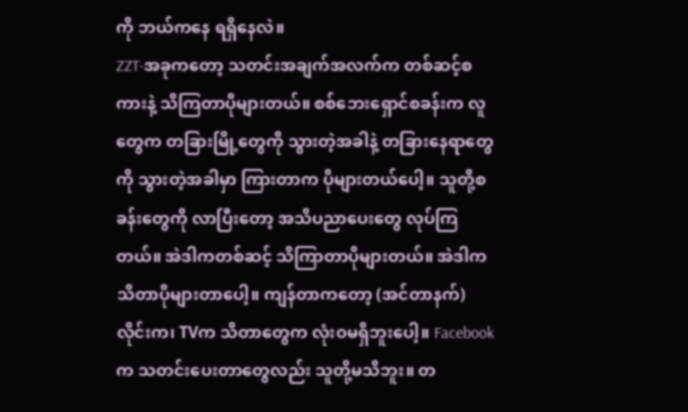ကို ဘယ်ကနေ ရရှိနေလဲ။
ZZT-အခုကတော့ သတင်းအချက်အလက်က တစ်ဆင့်စကားနဲ့ သိကြတာပိုများတယ်။ စစ်ဘေးရှောင်စခန်းက လူတွေက တခြားမြို့တွေကို သွားတဲ့အခါနဲ့ တခြားနေရာတွေကို သွားတဲ့အခါမှာ ကြားတာက ပိုများတယ်ပေါ့။ သူတို့စခန်းတွေကို လာပြီးတော့ အသိပညာပေးတွေ လုပ်ကြတယ်။ အဲဒါကတစ်ဆင့် သိကြာတာပိုများတယ်။ အဲဒါက သိတာပိုများတာပေါ့။ ကျန်တာကတော့ (အင်တာနက်)လိုင်းက၊ TVက သိတာတွေက လုံးဝမရှိဘူးပေါ့။ Facebook က သတင်းပေးတာတွေလည်း သူတို့မသိဘူး။ တ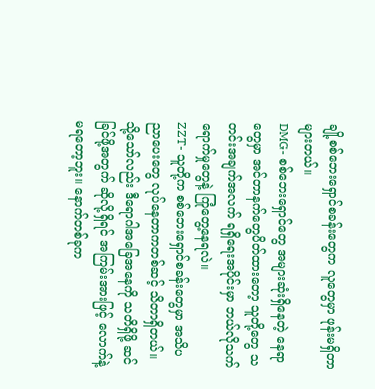ချို့စစ်ဘေးရှောင်စခန်းတွေက လူတွေမှာ ဖုန်းမရှိတာများတယ်။
DMG- စစ်ဘေးရှောင်တွေ အများဆုံးရှိနေတဲ့ နေရာတွေမှာ အင်တာနက်တွေပိတ်ထားတော့ သူတို့တွေ သတင်းအချက်အလက် ရရှိရေးအပိုင်းမှာ ဘယ်လိုသက်ရောက်မှုတွေနဲ့ ကြုံတွေ့နေရလဲ။
ZZT- သူတို့က စစ်ဘေးရှောင်စခန်းတွေမှာ အသိပညာပေးတွေ လုပ်နေတာကတစ်ဆင့် သိတာရှိတယ်။ သို့သော်လည်း ဒီရောဂါအခြေအနေကို သတိရှိဖို့ ဆင်ခြင်ဖို့အတွက် ဆိုလို့ရှိရင် အကြမ်းအားဖြင့် လောက်နဲ့ မရတော့ဘူး။ နောက်တစ်ခုက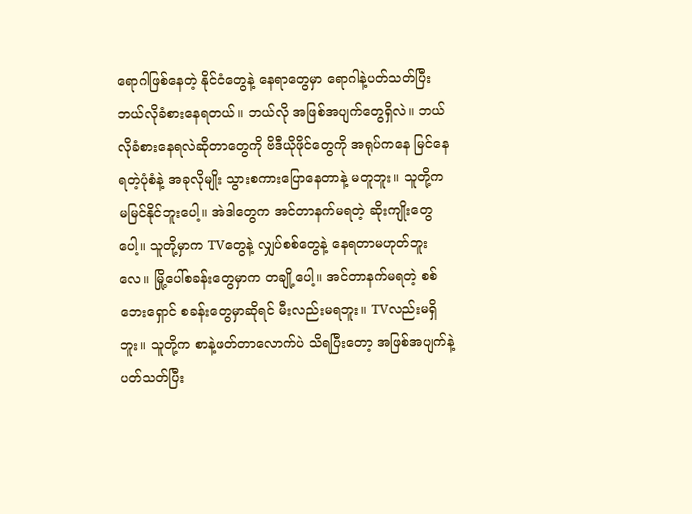ရောဂါဖြစ်နေတဲ့ နိုင်ငံတွေနဲ့ နေရာတွေမှာ ရောဂါနဲ့ပတ်သတ်ပြီး ဘယ်လိုခံစားနေရတယ်။ ဘယ်လို အဖြစ်အပျက်တွေရှိလဲ။ ဘယ်လိုခံစားနေရလဲဆိုတာတွေကို ဗိဒီယိုဖိုင်တွေကို အရုပ်ကနေ မြင်နေရတဲ့ပုံစံနဲ့ အခုလိုမျိုး သွားစကားပြောနေတာနဲ့ မတူဘူး။ သူတို့က မမြင်နိုင်ဘူးပေါ့။ အဲဒါတွေက အင်တာနက်မရတဲ့ ဆိုးကျိုးတွေပေါ့။ သူတို့မှာက TVတွေနဲ့ လျှပ်စစ်တွေနဲ့ နေရတာမဟုတ်ဘူးလေ။ မြို့ပေါ်စခန်းတွေမှာက တချို့ပေါ့။ အင်တာနက်မရတဲ့ စစ်ဘေးရှောင် စခန်းတွေမှာဆိုရင် မီးလည်းမရဘူး။ TVလည်းမရှိဘူး။ သူတို့က စာနဲ့ဖတ်တာလောက်ပဲ သိရပြီးတော့ အဖြစ်အပျက်နဲ့ ပတ်သတ်ပြီး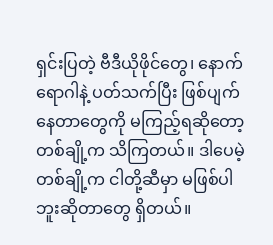ရှင်းပြတဲ့ ဗီဒီယိုဖိုင်တွေ၊ နောက်ရောဂါနဲ့ ပတ်သက်ပြီး ဖြစ်ပျက်နေတာတွေကို မကြည့်ရဆိုတော့ တစ်ချို့က သိကြတယ်။ ဒါပေမဲ့ တစ်ချို့က ငါတို့ဆီမှာ မဖြစ်ပါဘူးဆိုတာတွေ ရှိတယ်။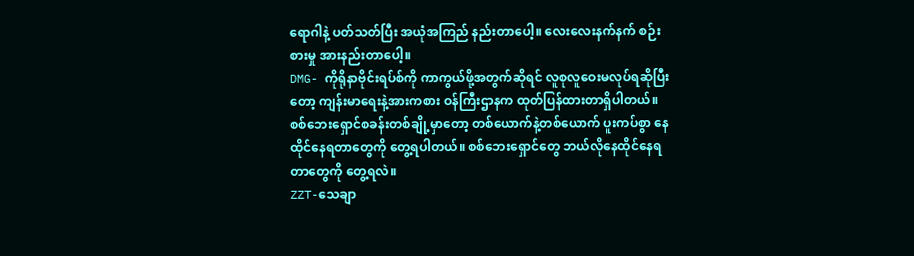ရောဂါနဲ့ ပတ်သတ်ပြီး အယုံအကြည် နည်းတာပေါ့။ လေးလေးနက်နက် စဉ်းစားမှု အားနည်းတာပေါ့။
DMG- ကိုရိုနာဗိုင်းရပ်စ်ကို ကာကွယ်ဖို့အတွက်ဆိုရင် လူစုလူဝေးမလုပ်ရဆိုပြီးတော့ ကျန်းမာရေးနဲ့အားကစား ဝန်ကြီးဌာနက ထုတ်ပြန်ထားတာရှိပါတယ်။ စစ်ဘေးရှောင်စခန်းတစ်ချို့မှာတော့ တစ်ယောက်နဲ့တစ်ယောက် ပူးကပ်စွာ နေထိုင်နေရတာတွေကို တွေ့ရပါတယ်။ စစ်ဘေးရှောင်တွေ ဘယ်လိုနေထိုင်နေရတာတွေကို တွေ့ရလဲ။
ZZT-သေချာ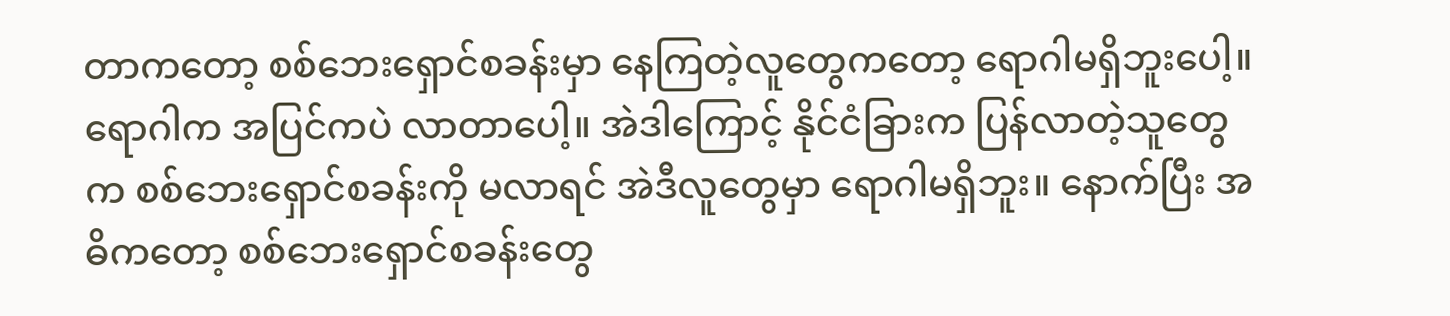တာကတော့ စစ်ဘေးရှောင်စခန်းမှာ နေကြတဲ့လူတွေကတော့ ရောဂါမရှိဘူးပေါ့။ ရောဂါက အပြင်ကပဲ လာတာပေါ့။ အဲဒါကြောင့် နိုင်ငံခြားက ပြန်လာတဲ့သူတွေက စစ်ဘေးရှောင်စခန်းကို မလာရင် အဲဒီလူတွေမှာ ရောဂါမရှိဘူး။ နောက်ပြီး အဓိကတော့ စစ်ဘေးရှောင်စခန်းတွေ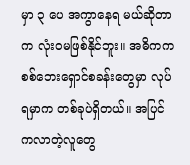မှာ ၃ ပေ အကွာနေရ မယ်ဆိုတာက လုံးဝမဖြစ်နိုင်ဘူး။ အဓိကက စစ်ဘေးရှောင်စခန်းတွေမှာ လုပ်ရမှာက တစ်ခုပဲရှိတယ်။ အပြင်ကလာတဲ့လူတွေ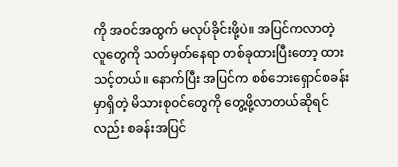ကို အဝင်အထွက် မလုပ်ခိုင်းဖို့ပဲ။ အပြင်ကလာတဲ့ လူတွေကို သတ်မှတ်နေရာ တစ်ခုထားပြီးတော့ ထားသင့်တယ်။ နောက်ပြီး အပြင်က စစ်ဘေးရှောင်စခန်းမှာရှိတဲ့ မိသားစုဝင်တွေကို တွေ့ဖို့လာတယ်ဆိုရင်လည်း စခန်းအပြင်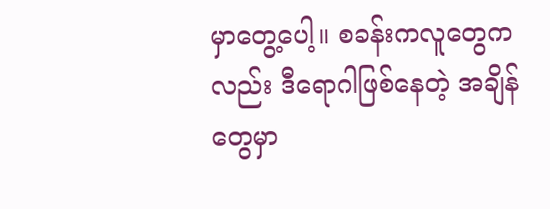မှာတွေ့ပေါ့။ စခန်းကလူတွေကလည်း ဒီရောဂါဖြစ်နေတဲ့ အချိန်တွေမှာ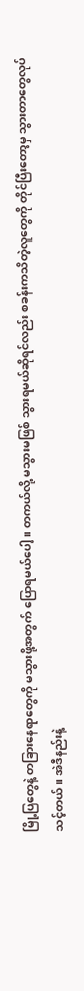မြို့ပြတွေနဲ့ တခြားနေရာတွေကို မသွားဖို့အတွက် ပြောရမယ်ပေါ့။ တကယ်လို့ မသွားမဖြစ် သွားရမယ်ဆိုရင်လည်း စခန်းကသိတဲ့လူတွေကို တိုင်ပြီးတော့မှ သွားတာတွေလုပ်သင့်တယ်။ အဲဒီနည်းနဲ့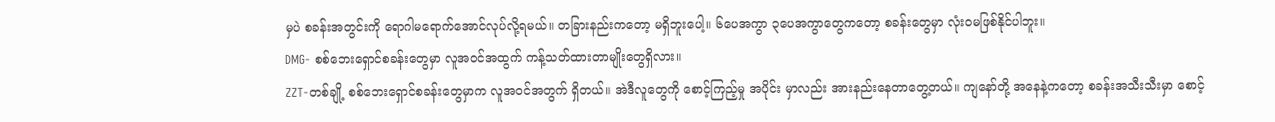မှပဲ စခန်းအတွင်းကို ရောဂါမရောက်အောင်လုပ်လို့ရမယ်။ တခြားနည်းကတော့ မရှိဘူးပေါ့။ ၆ပေအကွာ ၃ပေအကွာတွေကတော့ စခန်းတွေမှာ လုံးဝမဖြစ်နိုင်ပါဘူး။
DMG- စစ်ဘေးရှောင်စခန်းတွေမှာ လူအဝင်အထွက် ကန့်သတ်ထားတာမျိုးတွေရှိလား။
ZZT-တစ်ချို့ စစ်ဘေးရှောင်စခန်းတွေမှာက လူအဝင်အတွက် ရှိတယ်။ အဲဒီလူတွေကို စောင့်ကြည့်မှု အပိုင်း မှာလည်း အားနည်းနေတာတွေ့တယ်။ ကျနော်တို့ အနေနဲ့ကတော့ စခန်းအသီးသီးမှာ စောင့်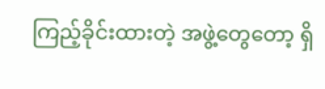ကြည့်ခိုင်းထားတဲ့ အဖွဲ့တွေတော့ ရှိ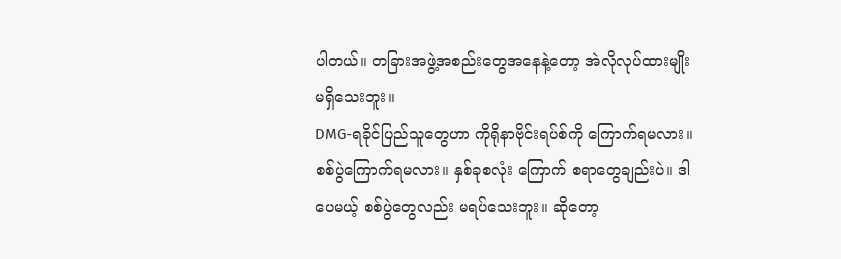ပါတယ်။ တခြားအဖွဲ့အစည်းတွေအနေနဲ့တော့ အဲလိုလုပ်ထားမျိုးမရှိသေးဘူး။
DMG-ရခိုင်ပြည်သူတွေဟာ ကိုရိုနာဗိုင်းရပ်စ်ကို ကြောက်ရမလား။ စစ်ပွဲကြောက်ရမလား။ နှစ်ခုစလုံး ကြောက် စရာတွေချည်းပဲ။ ဒါပေမယ့် စစ်ပွဲတွေလည်း မရပ်သေးဘူး။ ဆိုတော့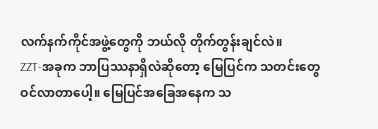လက်နက်ကိုင်အဖွဲ့တွေကို ဘယ်လို တိုက်တွန်းချင်လဲ။
ZZT-အခုက ဘာပြဿနာရှိလဲဆိုတော့ မြေပြင်က သတင်းတွေဝင်လာတာပေါ့။ မြေပြင်အခြေအနေက သ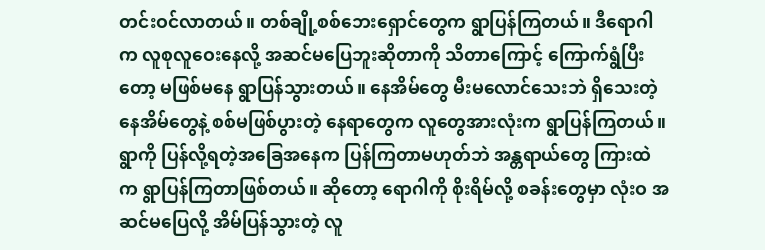တင်းဝင်လာတယ်။ တစ်ချို့စစ်ဘေးရှောင်တွေက ရွာပြန်ကြတယ်။ ဒီရောဂါက လူစုလူဝေးနေလို့ အဆင်မပြေဘူးဆိုတာကို သိတာကြောင့် ကြောက်ရွံပြီးတော့ မဖြစ်မနေ ရွာပြန်သွားတယ်။ နေအိမ်တွေ မီးမလောင်သေးဘဲ ရှိသေးတဲ့ နေအိမ်တွေနဲ့ စစ်မဖြစ်ပွားတဲ့ နေရာတွေက လူတွေအားလုံးက ရွာပြန်ကြတယ်။ ရွာကို ပြန်လို့ရတဲ့အခြေအနေက ပြန်ကြတာမဟုတ်ဘဲ အန္တရာယ်တွေ ကြားထဲက ရွာပြန်ကြတာဖြစ်တယ်။ ဆိုတော့ ရောဂါကို စိုးရိမ်လို့ စခန်းတွေမှာ လုံးဝ အဆင်မပြေလို့ အိမ်ပြန်သွားတဲ့ လူ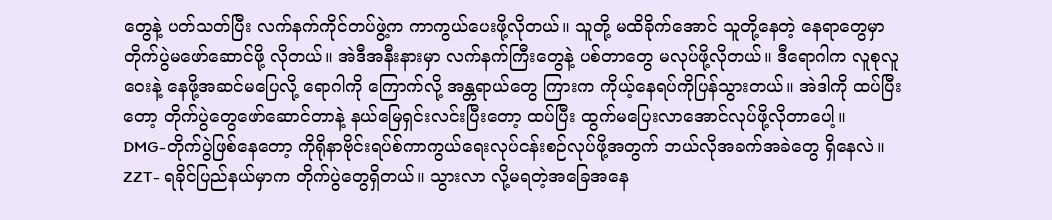တွေနဲ့ ပတ်သတ်ပြီး လက်နက်ကိုင်တပ်ဖွဲ့က ကာကွယ်ပေးဖို့လိုတယ်။ သူတို့ မထိခိုက်အောင် သူတို့နေတဲ့ နေရာတွေမှာ တိုက်ပွဲမဖော်ဆောင်ဖို့ လိုတယ်။ အဲဒီအနီးနားမှာ လက်နက်ကြီးတွေနဲ့ ပစ်တာတွေ မလုပ်ဖို့လိုတယ်။ ဒီရောဂါက လူစုလူဝေးနဲ့ နေဖို့အဆင်မပြေလို့ ရောဂါကို ကြောက်လို့ အန္တရာယ်တွေ ကြားက ကိုယ့်နေရပ်ကိုပြန်သွားတယ်။ အဲဒါကို ထပ်ပြီးတော့ တိုက်ပွဲတွေဖော်ဆောင်တာနဲ့ နယ်မြေရှင်းလင်းပြီးတော့ ထပ်ပြီး ထွက်မပြေးလာအောင်လုပ်ဖို့လိုတာပေါ့။
DMG-တိုက်ပွဲဖြစ်နေတော့ ကိုရိုနာဗိုင်းရပ်စ်ကာကွယ်ရေးလုပ်ငန်းစဉ်လုပ်ဖို့အတွက် ဘယ်လိုအခက်အခဲတွေ ရှိနေလဲ။
ZZT- ရခိုင်ပြည်နယ်မှာက တိုက်ပွဲတွေရှိတယ်။ သွားလာ လို့မရတဲ့အခြေအနေ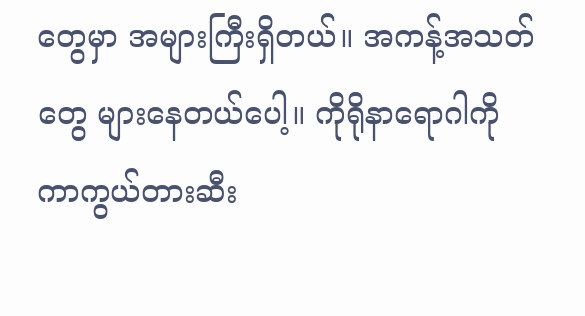တွေမှာ အများကြီးရှိတယ်။ အကန့်အသတ်တွေ များနေတယ်ပေါ့။ ကိုရိုနာရောဂါကို ကာကွယ်တားဆီး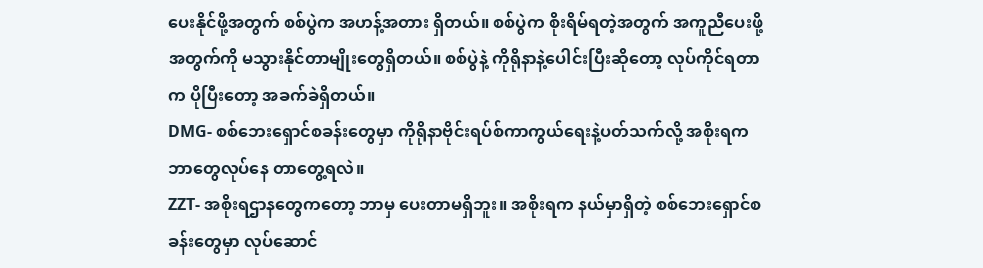ပေးနိုင်ဖို့အတွက် စစ်ပွဲက အဟန့်အတား ရှိတယ်။ စစ်ပွဲက စိုးရိမ်ရတဲ့အတွက် အကူညီပေးဖို့အတွက်ကို မသွားနိုင်တာမျိုးတွေရှိတယ်။ စစ်ပွဲနဲ့ ကိုရိုနာနဲ့ပေါင်းပြီးဆိုတော့ လုပ်ကိုင်ရတာက ပိုပြီးတော့ အခက်ခဲရှိတယ်။
DMG- စစ်ဘေးရှောင်စခန်းတွေမှာ ကိုရိုနာဗိုင်းရပ်စ်ကာကွယ်ရေးနဲ့ပတ်သက်လို့ အစိုးရက ဘာတွေလုပ်နေ တာတွေ့ရလဲ။
ZZT- အစိုးရဌာနတွေကတော့ ဘာမှ ပေးတာမရှိဘူး။ အစိုးရက နယ်မှာရှိတဲ့ စစ်ဘေးရှောင်စခန်းတွေမှာ လုပ်ဆောင်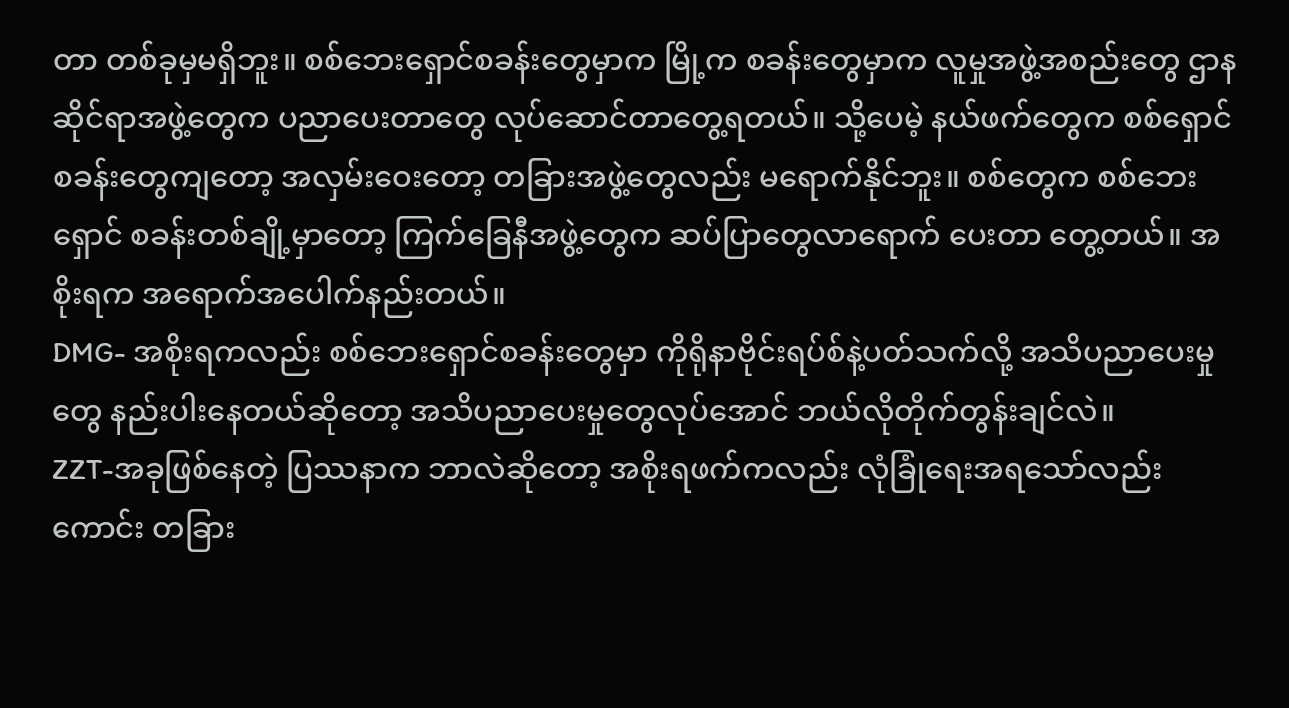တာ တစ်ခုမှမရှိဘူး။ စစ်ဘေးရှောင်စခန်းတွေမှာက မြို့က စခန်းတွေမှာက လူမှုအဖွဲ့အစည်းတွေ ဌာနဆိုင်ရာအဖွဲ့တွေက ပညာပေးတာတွေ လုပ်ဆောင်တာတွေ့ရတယ်။ သို့ပေမဲ့ နယ်ဖက်တွေက စစ်ရှောင်စခန်းတွေကျတော့ အလှမ်းဝေးတော့ တခြားအဖွဲ့တွေလည်း မရောက်နိုင်ဘူး။ စစ်တွေက စစ်ဘေးရှောင် စခန်းတစ်ချို့မှာတော့ ကြက်ခြေနီအဖွဲ့တွေက ဆပ်ပြာတွေလာရောက် ပေးတာ တွေ့တယ်။ အစိုးရက အရောက်အပေါက်နည်းတယ်။
DMG- အစိုးရကလည်း စစ်ဘေးရှောင်စခန်းတွေမှာ ကိုရိုနာဗိုင်းရပ်စ်နဲ့ပတ်သက်လို့ အသိပညာပေးမှုတွေ နည်းပါးနေတယ်ဆိုတော့ အသိပညာပေးမှုတွေလုပ်အောင် ဘယ်လိုတိုက်တွန်းချင်လဲ။
ZZT-အခုဖြစ်နေတဲ့ ပြဿနာက ဘာလဲဆိုတော့ အစိုးရဖက်ကလည်း လုံခြုံရေးအရသော်လည်းကောင်း တခြား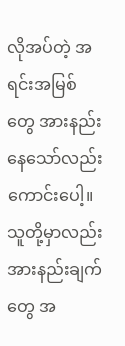လိုအပ်တဲ့ အရင်းအမြစ်တွေ အားနည်းနေသော်လည်းကောင်းပေါ့။ သူတို့မှာလည်း အားနည်းချက်တွေ အ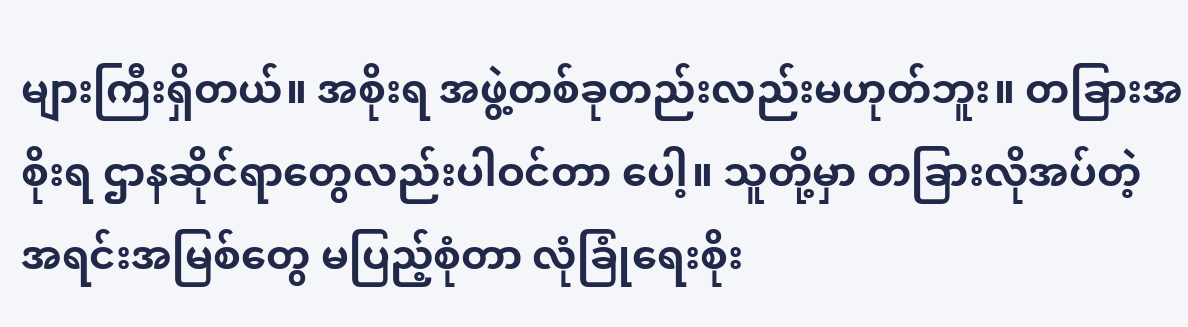များကြီးရှိတယ်။ အစိုးရ အဖွဲ့တစ်ခုတည်းလည်းမဟုတ်ဘူး။ တခြားအစိုးရ ဌာနဆိုင်ရာတွေလည်းပါဝင်တာ ပေါ့။ သူတို့မှာ တခြားလိုအပ်တဲ့ အရင်းအမြစ်တွေ မပြည့်စုံတာ လုံခြုံရေးစိုး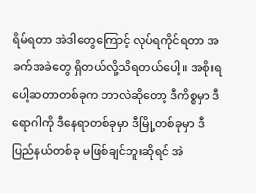ရိမ်ရတာ အဲဒါတွေကြောင့် လုပ်ရကိုင်ရတာ အခက်အခဲတွေ ရှိတယ်လို့သိရတယ်ပေါ့။ အစိုးရပေါ့ဆတာတစ်ခုက ဘာလဲဆိုတော့ ဒီကိစ္စမှာ ဒီရောဂါကို ဒီနေရာတစ်ခုမှာ ဒီမြို့တစ်ခုမှာ ဒီပြည်နယ်တစ်ခု မဖြစ်ချင်ဘူးဆိုရင် အဲ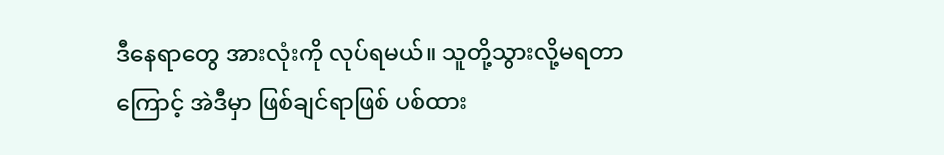ဒီနေရာတွေ အားလုံးကို လုပ်ရမယ်။ သူတို့သွားလို့မရတာကြောင့် အဲဒီမှာ ဖြစ်ချင်ရာဖြစ် ပစ်ထား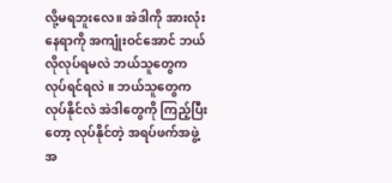လို့မရဘူးလေ။ အဲဒါကို အားလုံးနေရာကို အကျုံးဝင်အောင် ဘယ်လိုလုပ်ရမလဲ ဘယ်သူတွေက လုပ်ရင်ရလဲ ။ ဘယ်သူတွေကလုပ်နိုင်လဲ အဲဒါတွေကို ကြည့်ပြီးတော့ လုပ်နိုင်တဲ့ အရပ်ဖက်အဖွဲ့အ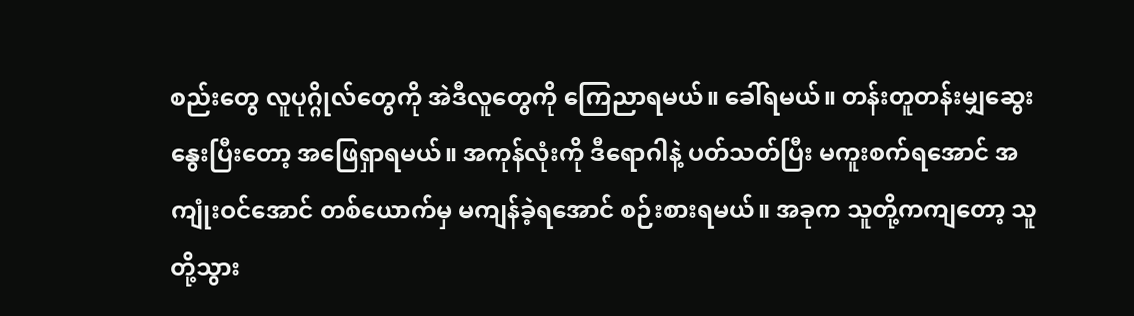စည်းတွေ လူပုဂ္ဂိုလ်တွေကို အဲဒီလူတွေကို ကြေညာရမယ်။ ခေါ်ရမယ်။ တန်းတူတန်းမျှဆွေးနွေးပြီးတော့ အဖြေရှာရမယ်။ အကုန်လုံးကို ဒီရောဂါနဲ့ ပတ်သတ်ပြီး မကူးစက်ရအောင် အကျုံးဝင်အောင် တစ်ယောက်မှ မကျန်ခဲ့ရအောင် စဉ်းစားရမယ်။ အခုက သူတို့ကကျတော့ သူတို့သွား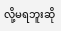လို့မရဘူးဆို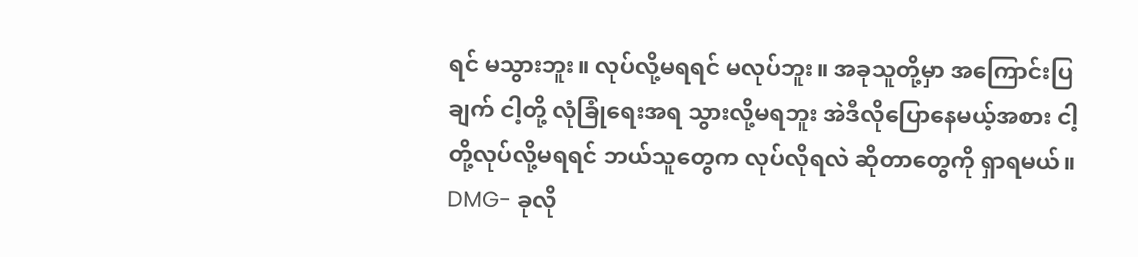ရင် မသွားဘူး။ လုပ်လို့မရရင် မလုပ်ဘူး။ အခုသူတို့မှာ အကြောင်းပြချက် ငါ့တို့ လုံခြုံရေးအရ သွားလို့မရဘူး အဲဒီလိုပြောနေမယ့်အစား ငါ့တို့လုပ်လို့မရရင် ဘယ်သူတွေက လုပ်လိုရလဲ ဆိုတာတွေကို ရှာရမယ်။
DMG- ခုလို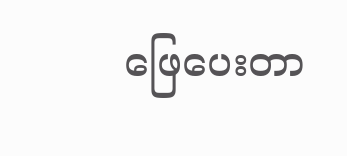ဖြေပေးတာ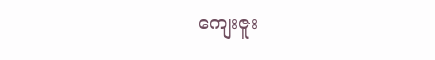ကျေးဇူး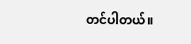တင်ပါတယ်။